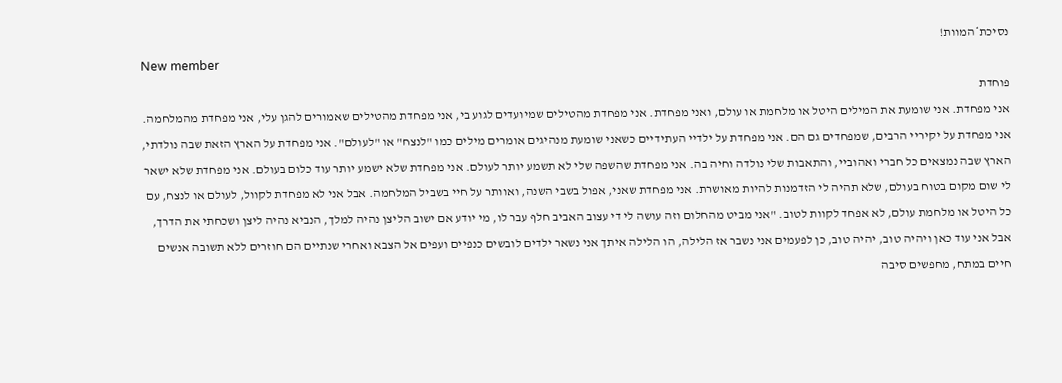נסיכת*המוות!
New member
פוחדת
אני מפחדת. אני שומעת את המילים היטל או מלחמת או עולם, ואני מפחדת. אני מפחדת מהטילים שמיועדים לגוע בי, אני מפחדת מהטילים שאמורים להגן עלי, אני מפחדת מהמלחמה. אני מפחדת על יקיריי הרבים, שמפחדים גם הם. אני מפחדת על ילדיי העתידיים כשאני שומעת מנהיגים אומרים מילים כמו "לנצח" או "לעולם". אני מפחדת על הארץ הזאת שבה נולדתי, הארץ שבה נמצאים כל חברי ואהוביי, והתאבות שלי נולדה וחיה בה. אני מפחדת שהשפה שלי לא תשמע יותר לעולם. אני מפחדת שלא ישמע יותר עוד כלום בעולם. אני מפחדת שלא ישאר לי שום מקום בטוח בעולם, שלא תהיה לי הזדמנות להיות מאושרת. אני מפחדת שאני, אפול בשבי השנה, ואוותר על חיי בשביל המלחמה. אבל אני לא מפחדת לקוול, לעולם או לנצח, עם כל היטל או מלחמת עולם, לא אפחד לקוות לטוב. "אני מביט מהחלום וזה עושה לי די עצוב האביב חלף עבר לו, מי יודע אם ישוב הליצן נהיה למלך, הנביא נהיה ליצן ושכחתי את הדרך, אבל אני עוד כאן ויהיה טוב, יהיה טוב, כן לפעמים אני נשבר אז הלילה, הו הלילה איתך אני נשאר ילדים לובשים כנפיים ועפים אל הצבא ואחרי שנתיים הם חוזרים ללא תשובה אנשים חיים במתח, מחפשים סיבה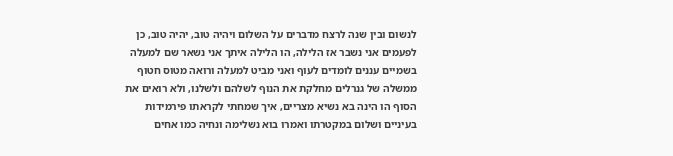לנשום ובין שנה לרצח מדברים על השלום ויהיה טוב, יהיה טוב, כן לפעמים אני נשבר אז הלילה, הו הלילה איתך אני נשאר שם למעלה בשמיים עננים לומדים לעוף ואני מביט למעלה ורואה מטוס חטוף ממשלה של גנרלים מחלקת את הנוף לשלהם ולשלנו, ולא רואים את הסוף הו הינה בא נשיא מצריים, איך שמחתי לקראתו פירמידות בעיניים ושלום במקטרתו ואמרו בוא נשלימה ונחיה כמו אחים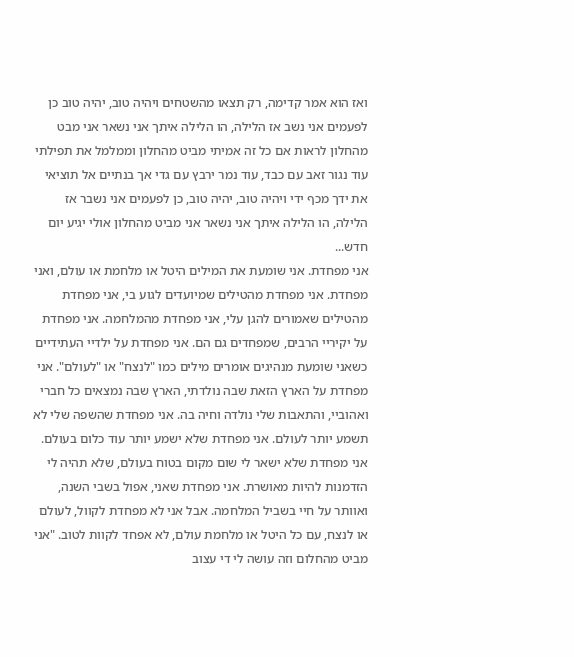ואז הוא אמר קדימה, רק תצאו מהשטחים ויהיה טוב, יהיה טוב כן לפעמים אני נשב אז הלילה, הו הלילה איתך אני נשאר אני מבט מהחלון לראות אם כל זה אמיתי מביט מהחלון וממלמל את תפילתי עוד נגור זאב עם כבד, עוד נמר ירבץ עם גדי אך בנתיים אל תוציאי את ידך מכף ידי ויהיה טוב, יהיה טוב, כן לפעמים אני נשבר אז הלילה, הו הלילה איתך אני נשאר אני מביט מהחלון אולי יגיע יום חדש...
אני מפחדת. אני שומעת את המילים היטל או מלחמת או עולם, ואני מפחדת. אני מפחדת מהטילים שמיועדים לגוע בי, אני מפחדת מהטילים שאמורים להגן עלי, אני מפחדת מהמלחמה. אני מפחדת על יקיריי הרבים, שמפחדים גם הם. אני מפחדת על ילדיי העתידיים כשאני שומעת מנהיגים אומרים מילים כמו "לנצח" או "לעולם". אני מפחדת על הארץ הזאת שבה נולדתי, הארץ שבה נמצאים כל חברי ואהוביי, והתאבות שלי נולדה וחיה בה. אני מפחדת שהשפה שלי לא תשמע יותר לעולם. אני מפחדת שלא ישמע יותר עוד כלום בעולם. אני מפחדת שלא ישאר לי שום מקום בטוח בעולם, שלא תהיה לי הזדמנות להיות מאושרת. אני מפחדת שאני, אפול בשבי השנה, ואוותר על חיי בשביל המלחמה. אבל אני לא מפחדת לקוול, לעולם או לנצח, עם כל היטל או מלחמת עולם, לא אפחד לקוות לטוב. "אני מביט מהחלום וזה עושה לי די עצוב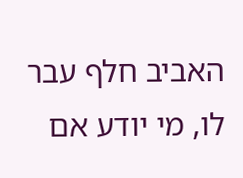האביב חלף עבר לו, מי יודע אם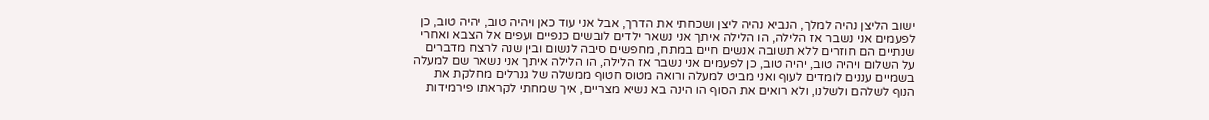ישוב הליצן נהיה למלך, הנביא נהיה ליצן ושכחתי את הדרך, אבל אני עוד כאן ויהיה טוב, יהיה טוב, כן לפעמים אני נשבר אז הלילה, הו הלילה איתך אני נשאר ילדים לובשים כנפיים ועפים אל הצבא ואחרי שנתיים הם חוזרים ללא תשובה אנשים חיים במתח, מחפשים סיבה לנשום ובין שנה לרצח מדברים על השלום ויהיה טוב, יהיה טוב, כן לפעמים אני נשבר אז הלילה, הו הלילה איתך אני נשאר שם למעלה בשמיים עננים לומדים לעוף ואני מביט למעלה ורואה מטוס חטוף ממשלה של גנרלים מחלקת את הנוף לשלהם ולשלנו, ולא רואים את הסוף הו הינה בא נשיא מצריים, איך שמחתי לקראתו פירמידות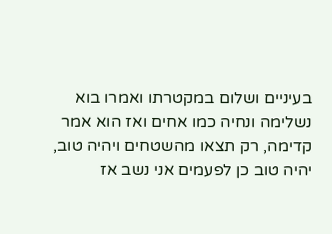בעיניים ושלום במקטרתו ואמרו בוא נשלימה ונחיה כמו אחים ואז הוא אמר קדימה, רק תצאו מהשטחים ויהיה טוב, יהיה טוב כן לפעמים אני נשב אז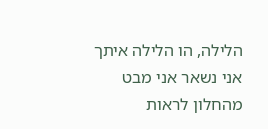הלילה, הו הלילה איתך אני נשאר אני מבט מהחלון לראות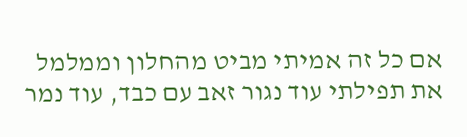אם כל זה אמיתי מביט מהחלון וממלמל את תפילתי עוד נגור זאב עם כבד, עוד נמר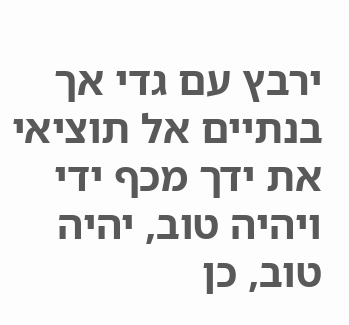ירבץ עם גדי אך בנתיים אל תוציאי את ידך מכף ידי ויהיה טוב, יהיה טוב, כן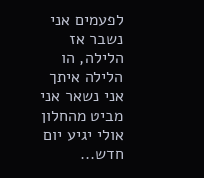לפעמים אני נשבר אז הלילה, הו הלילה איתך אני נשאר אני מביט מהחלון אולי יגיע יום חדש...